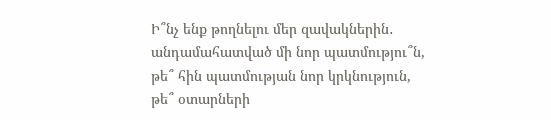Ի՞նչ ենք թողնելու մեր զավակներին․
անդամահատված մի նոր պատմությու՞ն,
թե՞ հին պատմության նոր կրկնություն,
թե՞ օտարների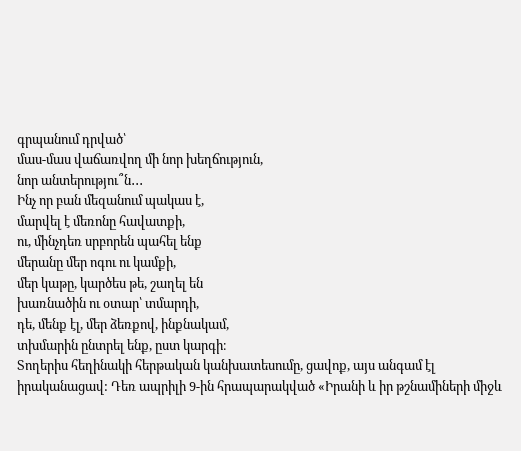գրպանում դրված՝
մաս-մաս վաճառվող մի նոր խեղճություն,
նոր անտերությու՞ն․․․
Ինչ որ բան մեզանում պակաս է,
մարվել է մեռոնը հավատքի,
ու, մինչդեռ սրբորեն պահել ենք
մերանը մեր ոգու ու կամքի,
մեր կաթը, կարծես թե, շաղել են
խառնածին ու օտար՝ տմարդի,
դե, մենք էլ, մեր ձեռքով, ինքնակամ,
տխմարին ընտրել ենք, ըստ կարգի։
Տողերիս հեղինակի հերթական կանխատեսումը, ցավոք, այս անգամ էլ իրականացավ: Դեռ ապրիլի 9-ին հրապարակված «Իրանի և իր թշնամիների միջև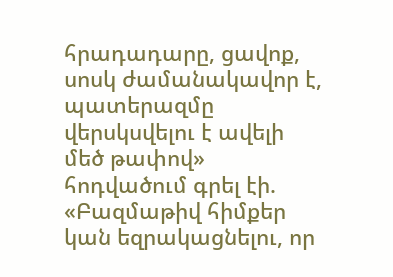հրադադարը, ցավոք, սոսկ ժամանակավոր է, պատերազմը վերսկսվելու է ավելի մեծ թափով» հոդվածում գրել էի. «Բազմաթիվ հիմքեր կան եզրակացնելու, որ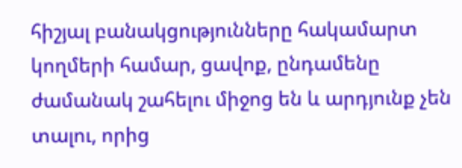հիշյալ բանակցությունները հակամարտ կողմերի համար, ցավոք, ընդամենը ժամանակ շահելու միջոց են և արդյունք չեն տալու, որից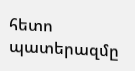հետո պատերազմը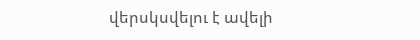վերսկսվելու է ավելի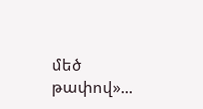մեծ թափով»...